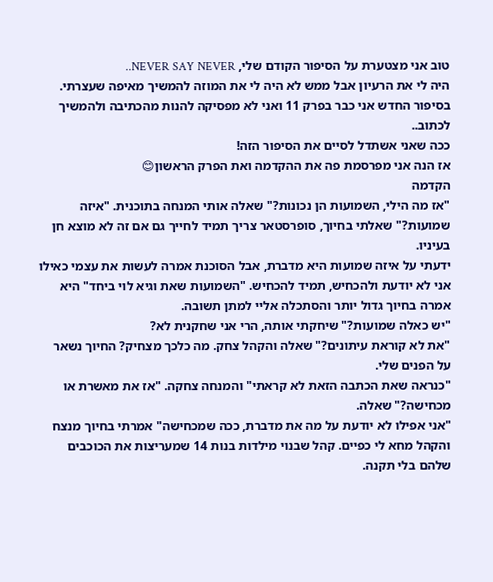טוב אני מצטערת על הסיפור הקודם שלי, NEVER SAY NEVER..
היה לי את הרעיון אבל ממש לא היה לי את המוזה להמשיך מאיפה שעצרתי.
בסיפור החדש אני כבר בפרק 11 ואני לא מפסיקה להנות מהכתיבה ולהמשיך לכתוב..
ככה שאני אשתדל לסיים את הסיפור הזה!
אז הנה אני מפרסמת פה את ההקדמה ואת הפרק הראשון😊
הקדמה
"אז מה הילי, השמועות הן נכונות?" שאלה אותי המנחה בתוכנית. "איזה שמועות?" שאלתי בחיוך, סופרסטאר צריך תמיד לחייך גם אם זה לא מוצא חן בעיניו.
ידעתי על איזה שמועות היא מדברת, אבל הסוכנת אמרה לעשות את עצמי כאילו אני לא יודעת ולהכחיש, תמיד להכחיש. "השמועות שאת וגיא לוי ביחד" היא אמרה בחיוך גדול יותר והסתכלה אליי למתן תשובה.
"יש כאלה שמועות?" שיחקתי אותה, הרי אני שחקנית לא?
"את לא קוראת עיתונים?" שאלה והקהל צחק. מה כלכך מצחיק? החיוך נשאר על הפנים שלי.
"כנראה שאת הכתבה הזאת לא קראתי" והמנחה צחקה. "אז את מאשרת או מכחישה?" שאלה.
"אני אפילו לא יודעת על מה את מדברת, ככה שמכחישה" אמרתי בחיוך מנצח והקהל מחא לי כפיים. קהל שבנוי מילדות בנות 14 שמעריצות את הכוכבים שלהם בלי תקנה.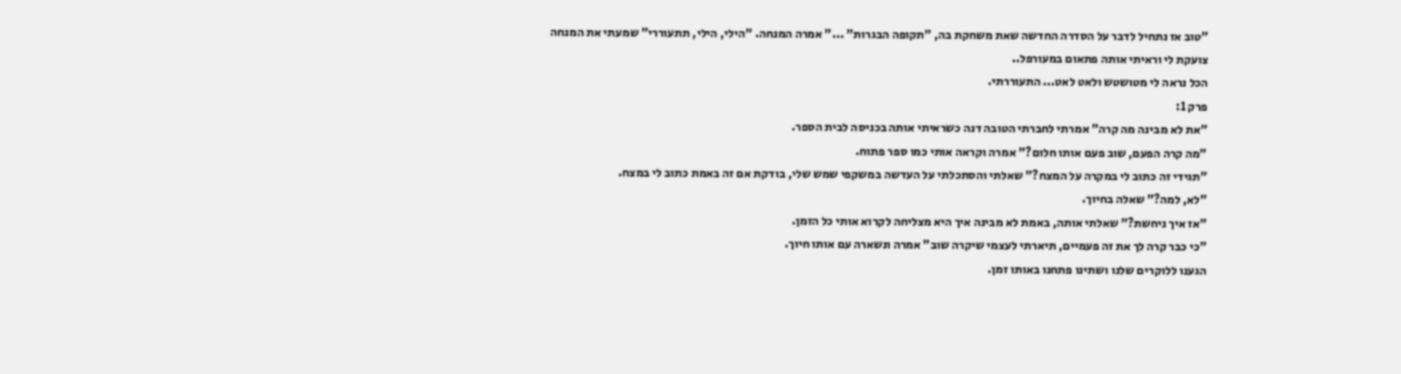"טוב אז נתחיל לדבר על הסדרה החדשה שאת משחקת בה, "תקופה הבגרות" ..." אמרה המנחה. "הילי, הילי, תתעוררי" שמעתי את המנחה צועקת לי וראיתי אותה פתאום במעורפל..
הכל נראה לי מטושטש ולאט לאט... התעוררתי.
פרק 1:
"את לא מבינה מה קרה" אמרתי לחברתי הטובה דנה כשראיתי אותה בכניסה לבית הספר.
"מה קרה הפעם, שוב פעם אותו חלום?" אמרה וקראה אותי כמו ספר פתוח.
"תגידי זה כתוב לי במקרה על המצח?" שאלתי והסתכלתי על העדשה במשקפי שמש שלי, בודקת אם זה באמת כתוב לי במצח.
"לא, למה?" שאלה בחיוך.
"אז איך ניחשת?" שאלתי אותה, באמת לא מבינה איך היא מצליחה לקרוא אותי כל הזמן.
"כי כבר קרה לך את זה פעמיים, תיארתי לעצמי שיקרה שוב" אמרה ונשארה עם אותו חיוך.
הגענו ללוקרים שלנו ושתינו פתחנו באותו זמן.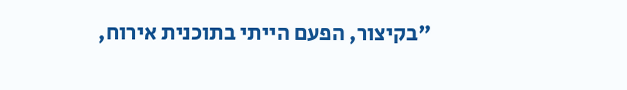"בקיצור, הפעם הייתי בתוכנית אירוח,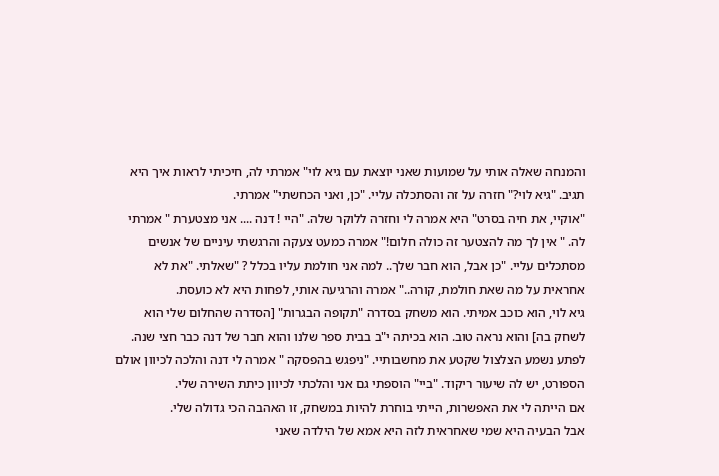והמנחה שאלה אותי על שמועות שאני יוצאת עם גיא לוי" אמרתי לה, חיכיתי לראות איך היא תגיב. "גיא לוי?" חזרה על זה והסתכלה עליי. "כן, ואני הכחשתי" אמרתי.
"אוקיי, את חיה בסרט" היא אמרה לי וחזרה ללוקר שלה. "היי ! דנה .... אני מצטערת " אמרתי לה. " אין לך מה להצטער זה כולה חלום!" אמרה כמעט צעקה והרגשתי עיניים של אנשים מסתכלים עליי. "כן אבל, הוא חבר שלך.. למה אני חולמת עליו בכלל ? "שאלתי. "את לא אחראית על מה שאת חולמת, קורה.." אמרה והרגיעה אותי, לפחות היא לא כועסת.
גיא לוי, הוא כוכב אמיתי. הוא משחק בסדרה "תקופה הבגרות" [הסדרה שהחלום שלי הוא לשחק בה] והוא נראה טוב. הוא בכיתה י"ב בבית ספר שלנו והוא חבר של דנה כבר חצי שנה.
לפתע נשמע הצלצול שקטע את מחשבותיי. "ניפגש בהפסקה " אמרה לי דנה והלכה לכיוון אולם הספורט, יש לה שיעור ריקוד. "ביי" הוספתי גם אני והלכתי לכיוון כיתת השירה שלי.
אם הייתה לי את האפשרות, הייתי בוחרת להיות במשחק, זו האהבה הכי גדולה שלי.
אבל הבעיה היא שמי שאחראית לזה היא אמא של הילדה שאני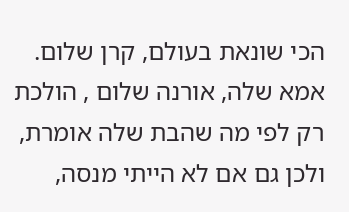הכי שונאת בעולם, קרן שלום.
אמא שלה, אורנה שלום , הולכת רק לפי מה שהבת שלה אומרת, ולכן גם אם לא הייתי מנסה,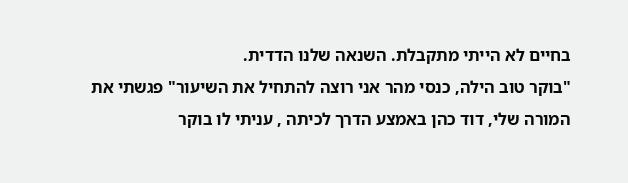בחיים לא הייתי מתקבלת. השנאה שלנו הדדית.
"בוקר טוב הילה, כנסי מהר אני רוצה להתחיל את השיעור" פגשתי את המורה שלי, דוד כהן באמצע הדרך לכיתה , עניתי לו בוקר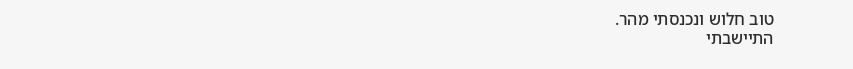טוב חלוש ונכנסתי מהר.
התיישבתי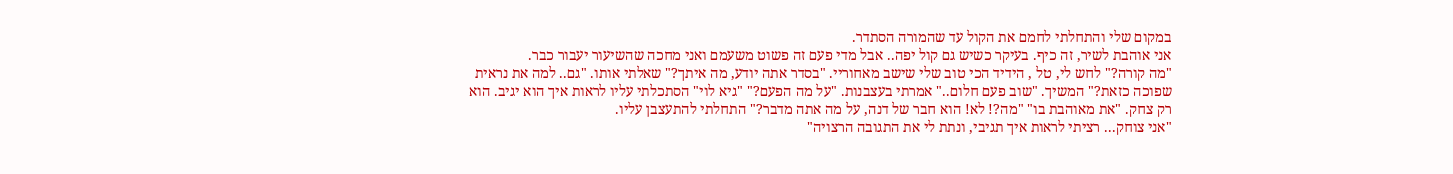במקום שלי והתחלתי לחמם את הקול עד שהמורה הסתדר.
אני אוהבת לשיר, זה כיף. בעיקר כשיש גם קול יפה.. אבל מדי פעם זה פשוט משעמם ואני מחכה שהשיעור יעבור כבר.
"מה קורה?" לחש לי, טל , הידיד הכי טוב שלי שישב מאחוריי. "בסדר אתה יודע, מה איתך?" שאלתי אותו. "גם.. למה את נראית שפוכה כזאת?" המשיך. "שוב פעם חלום.." אמרתי בעצבנות. "על מה הפעם?" "גיא לוי" הסתכלתי עליו לראות איך הוא יגיב. הוא רק צחק. "את מאוהבת בו" "מה?! לא! הוא חבר של דנה, על מה אתה מדבר?" התחלתי להתעצבן עליו.
"אני צוחק... רציתי לראות איך תגיבי, ונתת לי את התגובה הרצויה"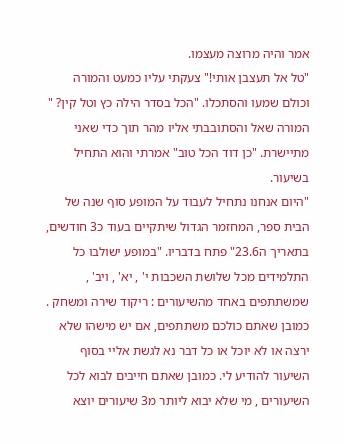אמר והיה מרוצה מעצמו.
"טל אל תעצבן אותי!" צעקתי עליו כמעט והמורה וכולם שמעו והסתכלו. "הכל בסדר הילה כץ וטל קין? " המורה שאל והסתובבתי אליו מהר תוך כדי שאני מתיישרת. "כן דוד הכל טוב" אמרתי והוא התחיל בשיעור.
"היום אנחנו נתחיל לעבוד על המופע סוף שנה של הבית ספר, המחזמר הגדול שיתקיים בעוד כ3 חודשים, בתאריך ה23.6" פתח בדבריו. "במופע ישולבו כל התלמידים מכל שלושת השכבות י' , יא' , ויב' , שמשתתפים באחד מהשיעורים : ריקוד שירה ומשחק . כמובן שאתם כולכם משתתפים, אם יש מישהו שלא ירצה או לא יוכל או כל דבר נא לגשת אליי בסוף השיעור להודיע לי. כמובן שאתם חייבים לבוא לכל השיעורים , מי שלא יבוא ליותר מ3 שיעורים יוצא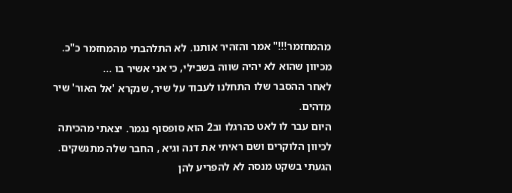מהמחזמר!!!" אמר והזהיר אותנו. לא התלהבתי מהמחזמר כ"כ. מכיוון שהוא לא יהיה שווה בשבילי, כי אני אשיר בו ...
לאחר ההסבר שלו התחלנו לעבוד על שיר, שנקרא 'אל האור' שיר מדהים.
היום עבר לו לאט כהרגלו וב2 הוא סופסוף נגמר. יצאתי מהכיתה לכיוון הלוקרים ושם ראיתי את דנה וגיא , החבר שלה מתנשקים.
הגעתי בשקט מנסה לא להפריע להן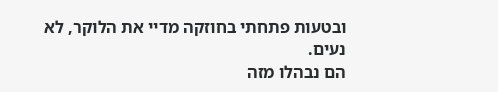ובטעות פתחתי בחוזקה מדיי את הלוקר, לא נעים.
הם נבהלו מזה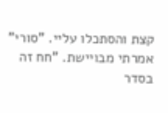קצת והסתכלו עליי. "סורי" אמרתי מבויישת. "חח זה בסדר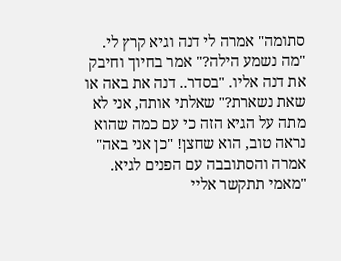סתומה" אמרה לי דנה וגיא קרץ לי. "מה נשמע הילה?" אמר בחיוך וחיבק את דנה אליו. "בסדר.. דנה את באה או שאת נשארת?" שאלתי אותה, אני לא מתה על הגיא הזה כי עם כמה שהוא נראה טוב, הוא שחצן! "כן אני באה" אמרה והסתובבה עם הפנים לגיא. "מאמי תתקשר אליי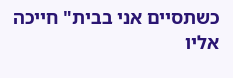כשתסיים אני בבית" חייכה אליו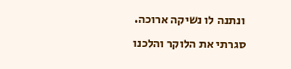ונתנה לו נשיקה ארוכה. סגרתי את הלוקר והלכנו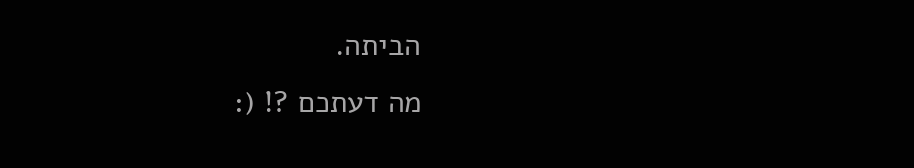הביתה.
מה דעתכם ?! (: